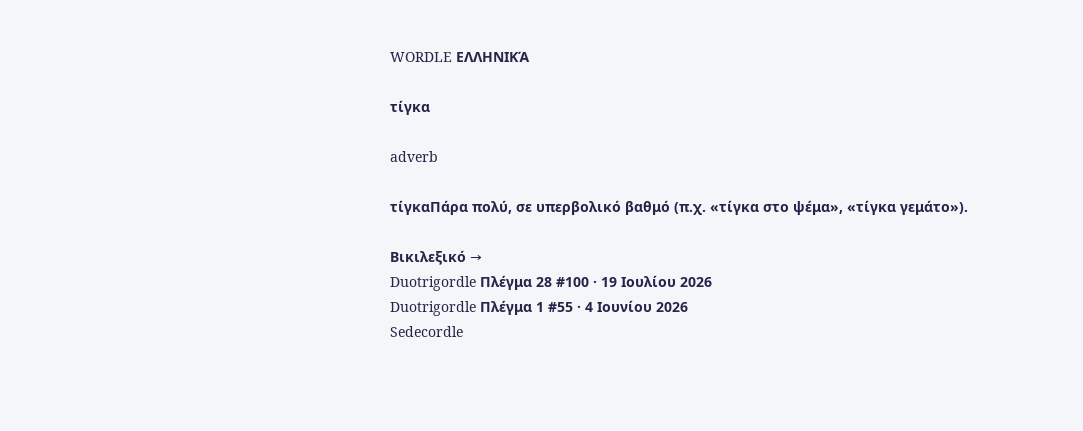WORDLE ΕΛΛΗΝΙΚΆ

τίγκα

adverb

τίγκαΠάρα πολύ, σε υπερβολικό βαθμό (π.χ. «τίγκα στο ψέμα», «τίγκα γεμάτο»).

Βικιλεξικό →
Duotrigordle Πλέγμα 28 #100 · 19 Ιουλίου 2026
Duotrigordle Πλέγμα 1 #55 · 4 Ιουνίου 2026
Sedecordle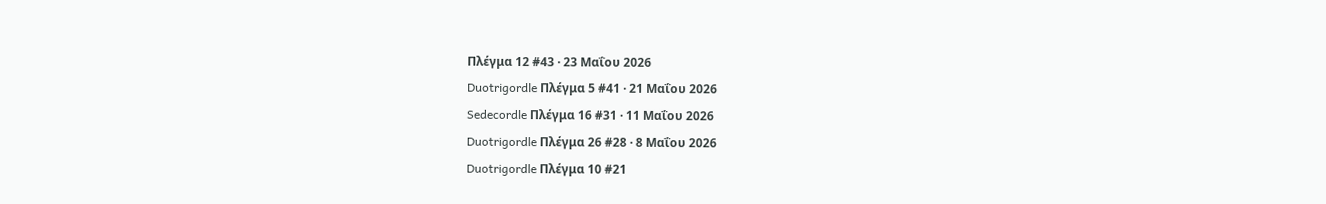Πλέγμα 12 #43 · 23 Μαΐου 2026
Duotrigordle Πλέγμα 5 #41 · 21 Μαΐου 2026
Sedecordle Πλέγμα 16 #31 · 11 Μαΐου 2026
Duotrigordle Πλέγμα 26 #28 · 8 Μαΐου 2026
Duotrigordle Πλέγμα 10 #21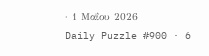· 1 Μαΐου 2026
Daily Puzzle #900 · 6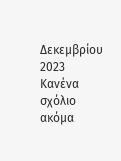Δεκεμβρίου 2023
Κανένα σχόλιο ακόμα